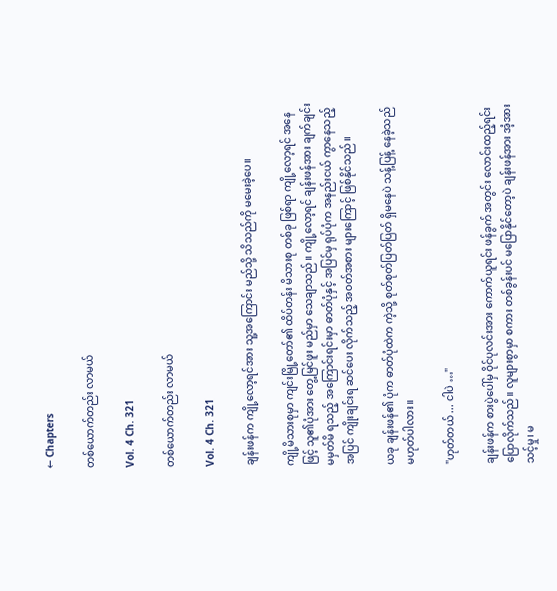← Chapters

တစ်ယောက်တည်း လာမယ်

Vol. 4 Ch. 321

တစ်ယောက်တည်း လာမယ်

Vol. 4 Ch. 321

ချန်းဖန်က ကျို့လော့ရင်အား သူ့အကြောင်း မည်သို့ သိသည်ကို မမေးခဲ့ပေ။

ကျို့မိသားစုမှာ ကျင်းမြို့တော်၏ ထိပ်တန်း မိသားစု တစ်ခု ဖြစ်ရာ ကျို့လော့ရင် အနေဖြင့် သူ၏ပုံအား တွေ့မြင်ဖူး မည်မှာ သေချာသည်။ ကျို့လော့ရင် ချန်းဖန်အား ချက်ချင်း မမှတ်မိ ရသည့် အကြောင်းရင်းမှာ ဓာတ်ပုံနှင့် အပြင်မှ ရုပ်ပုံက အနည်းငယ် ကွာနေသည့် အပြင် ကျိုးချင်းရ ဆင်ပေး လိုက်သည့် အဝတ်အစား များကြောင့် ဖြစ်နိုင်သည်။

ယခု ချန်းဖန်၏ ပုံက ဓာတ်ပုံထဲက ကဲ့သို့ စုတ်စုတ်ပြတ်ပြတ် ရှိမနေပဲ သန့်ပြန့် နေခဲ့သည် မဟုတ်ပါလား။

"ဟုတ်တယ် ... ငါပဲ …"

ချန်းဖန်က စားပွဲပေါ်မှ ဝိုင်ပုလင်းအား ကောက်ယူရင်း ဖန်ခွက် အတွင်း လောင်းထည့်ရင်း ပြောလိုက်သည်။ လူများစွာမှာ စကား တစ်ခွန်းပင် မပြောနိုင်တော့ပဲ ချန်းဖန်အား အံ့အား သင့်မှု၊ မ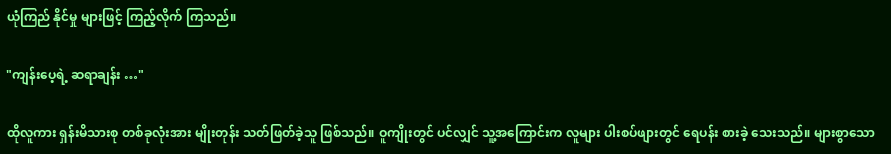ယုံကြည် နိုင်မှု များဖြင့် ကြည့်လိုက် ကြသည်။

"ကျန်းပေ့ရဲ့ ဆရာချန်း …"

ထိုလူကား ရှန်းမိသားစု တစ်ခုလုံးအား မျိုးတုန်း သတ်ဖြတ်ခဲ့သူ ဖြစ်သည်။ ဝူကျိုးတွင် ပင်လျှင် သူ့အကြောင်းက လူများ ပါးစပ်ဖျားတွင် ရေပန်း စားခဲ့ သေးသည်။ များစွာသော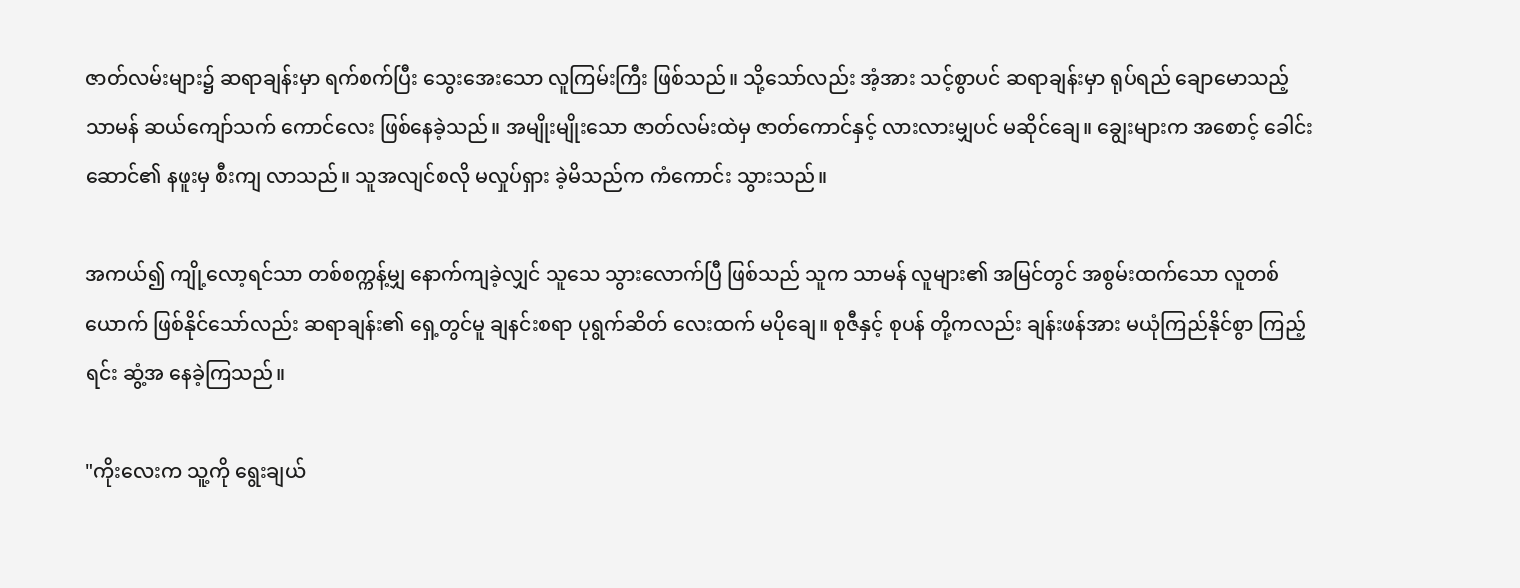ဇာတ်လမ်းများ၌ ဆရာချန်းမှာ ရက်စက်ပြီး သွေးအေးသော လူကြမ်းကြီး ဖြစ်သည်။ သို့သော်လည်း အံ့အား သင့်စွာပင် ဆရာချန်းမှာ ရုပ်ရည် ချောမောသည့် သာမန် ဆယ်ကျော်သက် ကောင်လေး ဖြစ်နေခဲ့သည်။ အမျိုးမျိုးသော ဇာတ်လမ်းထဲမှ ဇာတ်ကောင်နှင့် လားလားမျှပင် မဆိုင်ချေ။ ချွေးများက အစောင့် ခေါင်းဆောင်၏ နဖူးမှ စီးကျ လာသည်။ သူအလျင်စလို မလှုပ်ရှား ခဲ့မိသည်က ကံကောင်း သွားသည်။

အကယ်၍ ကျို့လော့ရင်သာ တစ်စက္ကန့်မျှ နောက်ကျခဲ့လျှင် သူသေ သွားလောက်ပြီ ဖြစ်သည် သူက သာမန် လူများ၏ အမြင်တွင် အစွမ်းထက်သော လူတစ်ယောက် ဖြစ်နိုင်သော်လည်း ဆရာချန်း၏ ရှေ့တွင်မူ ချနင်းစရာ ပုရွက်ဆိတ် လေးထက် မပိုချေ။ စုဇီနှင့် စုပန် တို့ကလည်း ချန်းဖန်အား မယုံကြည်နိုင်စွာ ကြည့်ရင်း ဆွံ့အ နေခဲ့ကြသည်။

"ကိုးလေးက သူ့ကို ရွေးချယ်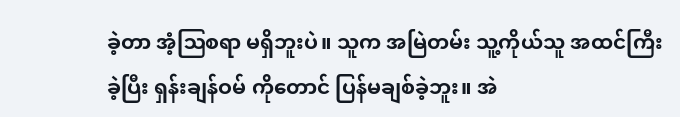ခဲ့တာ အံ့ဩစရာ မရှိဘူးပဲ။ သူက အမြဲတမ်း သူ့ကိုယ်သူ အထင်ကြီးခဲ့ပြီး ရှန်းချန်ဝမ် ကိုတောင် ပြန်မချစ်ခဲ့ဘူး။ အဲ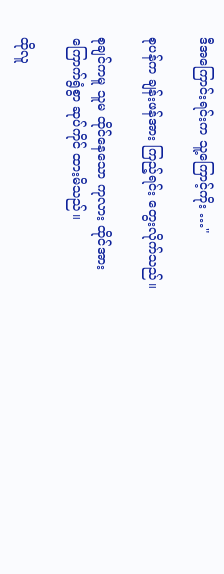ဒီအကြောင်းရင်းက သူ့ကြောင့်ကိုး …"

စုပန်က ချန်းဖန်အား ကြည့်ရင်း တွေးလိုက်သည်။

စုချင်ကမူ သူမ ထိုင်နေသော ကုလား ထိုင်အား ကြောက်ရွံစွာ ဆုပ်ကိုင် ထားမိသည်။

ထိုလူ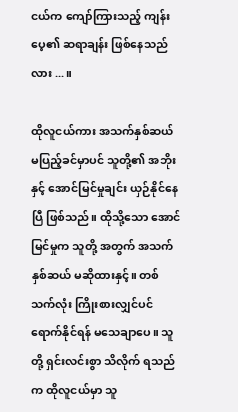ငယ်က ကျော်ကြားသည့် ကျန်းပေ့၏ ဆရာချန်း ဖြစ်နေသည်လား ...။

ထိုလူငယ်ကား အသက်နှစ်ဆယ် မပြည့်ခင်မှာပင် သူတို့၏ အဘိုးနှင့် အောင်မြင်မှုချင်း ယှဉ်နိုင်နေပြီ ဖြစ်သည်။ ထိုသို့သော အောင်မြင်မှုက သူတို့ အတွက် အသက်နှစ်ဆယ် မဆိုထားနှင့်။ တစ်သက်လုံး ကြိုးစားလျှင်ပင် ရောက်နိုင်ရန် မသေချာပေ။ သူတို့ ရှင်းလင်းစွာ သိလိုက် ရသည်က ထိုလူငယ်မှာ သူ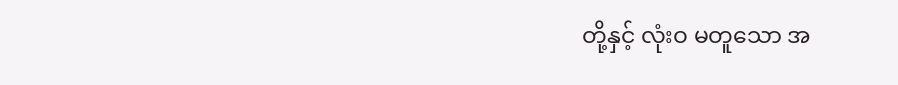တို့နှင့် လုံးဝ မတူသော အ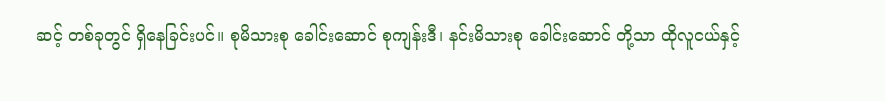ဆင့် တစ်ခုတွင် ရှိနေခြင်းပင်။ စုမိသားစု ခေါင်းဆောင် စုကျန်းဒီ၊ နင်းမိသားစု ခေါင်းဆောင် တို့သာ ထိုလူငယ်နှင့်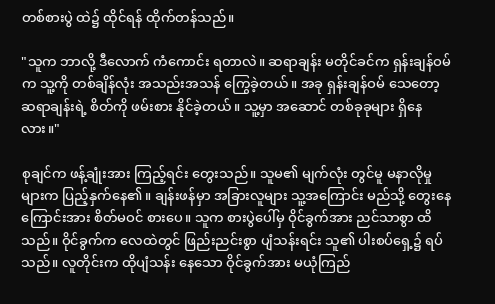တစ်စားပွဲ ထဲ၌ ထိုင်ရန် ထိုက်တန်သည်။

"သူက ဘာလို့ ဒီလောက် ကံကောင်း ရတာလဲ။ ဆရာချန်း မတိုင်ခင်က ရှန်းချန်ဝမ်က သူ့ကို တစ်ချိန်လုံး အသည်းအသန် ကြွေခဲ့တယ်။ အခု ရှန်းချန်ဝမ် သေတော့ ဆရာချန်းရဲ့ စိတ်ကို ဖမ်းစား နိုင်ခဲ့တယ်။ သူ့မှာ အဆောင် တစ်ခုခုများ ရှိနေလား။"

စုချင်က ဖန့်ချုံးအား ကြည့်ရင်း တွေးသည်။ သူမ၏ မျက်လုံး တွင်မူ မနာလိုမှု များက ပြည့်နှက်နေ၏။ ချန်းဖန်မှာ အခြားလူများ သူ့အကြောင်း မည်သို့ တွေးနေကြောင်းအား စိတ်မဝင် စားပေ။ သူက စားပွဲပေါ်မှ ဝိုင်ခွက်အား ညင်သာစွာ ထိသည်။ ဝိုင်ခွက်က လေထဲတွင် ဖြည်းညင်းစွာ ပျံသန်းရင်း သူ၏ ပါးစပ်ရှေ့၌ ရပ်သည်။ လူတိုင်းက ထိုပျံသန်း နေသော ဝိုင်ခွက်အား မယုံကြည်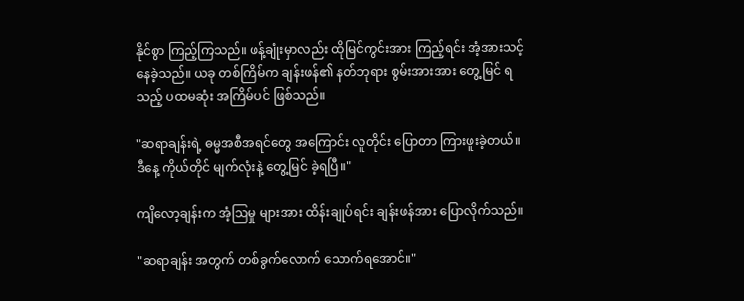နိုင်စွာ ကြည့်ကြသည်။ ဖန့်ချုံးမှာလည်း ထိုမြင်ကွင်းအား ကြည့်ရင်း အံ့အားသင့် နေခဲ့သည်။ ယခု တစ်ကြိမ်က ချန်းဖန်၏ နတ်ဘုရား စွမ်းအားအား တွေ့မြင် ရသည့် ပထမဆုံး အကြိမ်ပင် ဖြစ်သည်။

"ဆရာချန်းရဲ့ ဓမ္မအစီအရင်တွေ အကြောင်း လူတိုင်း ပြောတာ ကြားဖူးခဲ့တယ်။ ဒီနေ့ ကိုယ်တိုင် မျက်လုံးနဲ့ တွေ့မြင် ခဲ့ရပြီ။"

ကျိလော့ချန်းက အံ့ဩမှု များအား ထိန်းချုပ်ရင်း ချန်းဖန်အား ပြောလိုက်သည်။

"ဆရာချန်း အတွက် တစ်ခွက်လောက် သောက်ရအောင်။"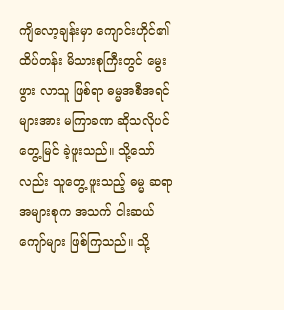ကျိလော့ချန်းမှာ ကျောင်းဟိုင်၏ ထိပ်တန်း မိသားစုကြီးတွင် မွေးဖွား လာသူ ဖြစ်ရာ ဓမ္မအစီအရင် များအား မကြာခဏ ဆိုသလိုပင် တွေ့မြင် ခဲ့ဖူးသည်။ သို့သော်လည်း သူတွေ့ ဖူးသည့် ဓမ္မ ဆရာ အများစုက အသက် ငါးဆယ်ကျော်များ ဖြစ်ကြသည်။ သို့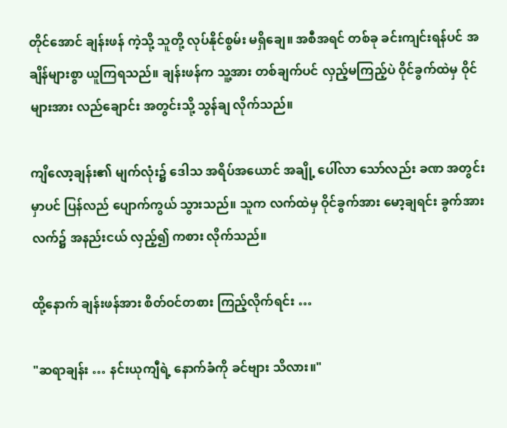တိုင်အောင် ချန်းဖန် ကဲ့သို့ သူတို့ လုပ်နိုင်စွမ်း မရှိချေ။ အစီအရင် တစ်ခု ခင်းကျင်းရန်ပင် အချိန်များစွာ ယူကြရသည်။ ချန်းဖန်က သူ့အား တစ်ချက်ပင် လှည့်မကြည့်ပဲ ဝိုင်ခွက်ထဲမှ ဝိုင်များအား လည်ချောင်း အတွင်းသို့ သွန်ချ လိုက်သည်။

ကျိလော့ချန်း၏ မျက်လုံး၌ ဒေါသ အရိပ်အယောင် အချို့ ပေါ်လာ သော်လည်း ခဏ အတွင်းမှာပင် ပြန်လည် ပျောက်ကွယ် သွားသည်။ သူက လက်ထဲမှ ဝိုင်ခွက်အား မော့ချရင်း ခွက်အား လက်၌ အနည်းငယ် လှည့်၍ ကစား လိုက်သည်။

ထို့နောက် ချန်းဖန်အား စိတ်ဝင်တစား ကြည့်လိုက်ရင်း …

"ဆရာချန်း … နင်းယုကျီရဲ့ နောက်ခံကို ခင်ဗျား သိလား။"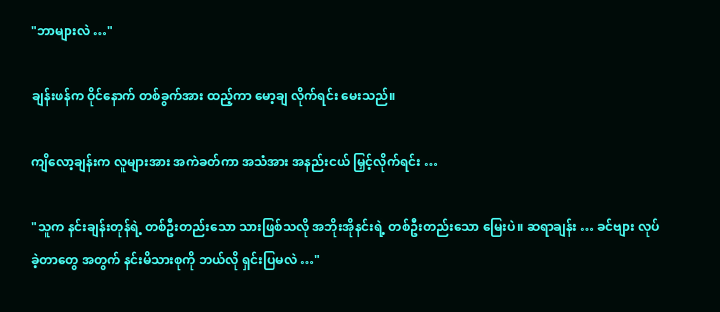"ဘာများလဲ …"

ချန်းဖန်က ဝိုင်နောက် တစ်ခွက်အား ထည့်ကာ မော့ချ လိုက်ရင်း မေးသည်။

ကျိလော့ချန်းက လူများအား အကဲခတ်ကာ အသံအား အနည်းငယ် မြှင့်လိုက်ရင်း …

"သူက နင်းချန်းတုန်ရဲ့ တစ်ဦးတည်းသော သားဖြစ်သလို အဘိုးအိုနင်းရဲ့ တစ်ဦးတည်းသော မြေးပဲ။ ဆရာချန်း … ခင်ဗျား လုပ်ခဲ့တာတွေ အတွက် နင်းမိသားစုကို ဘယ်လို ရှင်းပြမလဲ …"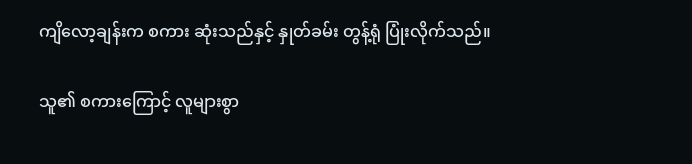ကျိလော့ချန်းက စကား ဆုံးသည်နှင့် နှုတ်ခမ်း တွန့်ရုံ ပြုံးလိုက်သည်။

သူ၏ စကားကြောင့် လူများစွာ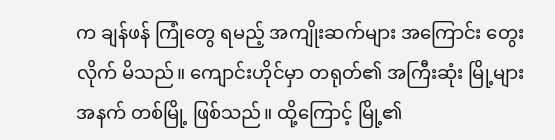က ချန်ဖန် ကြုံတွေ ရမည့် အကျိုးဆက်များ အကြောင်း တွေးလိုက် မိသည်။ ကျောင်းဟိုင်မှာ တရုတ်၏ အကြီးဆုံး မြို့များ အနက် တစ်မြို့ ဖြစ်သည်။ ထို့ကြောင့် မြို့၏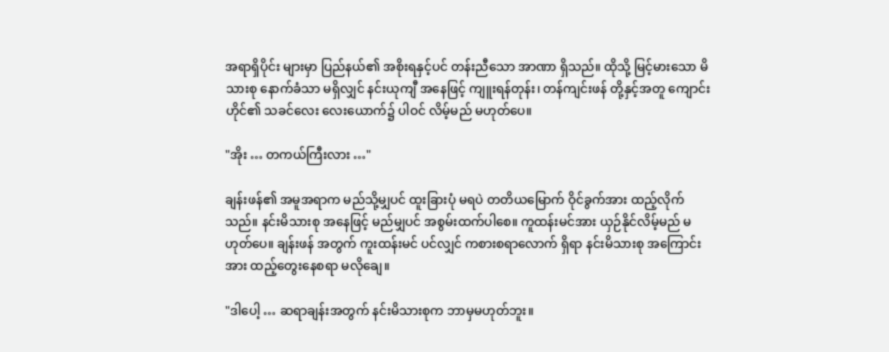အရာရှိပိုင်း များမှာ ပြည်နယ်၏ အစိုးရနှင့်ပင် တန်းညီသော အာဏာ ရှိသည်။ ထိုသို့ မြင့်မားသော မိသားစု နောက်ခံသာ မရှိလျှင် နင်းယုကျီ အနေဖြင့် ကျူးရန်တုန်း၊ တန်ကျင်းဖန် တို့နှင့်အတူ ကျောင်းဟိုင်၏ သခင်လေး လေးယောက်၌ ပါဝင် လိမ့်မည် မဟုတ်ပေ။

"အိုး … တကယ်ကြီးလား …"

ချန်းဖန်၏ အမူအရာက မည်သို့မျှပင် ထူးခြားပုံ မရပဲ တတိယမြောက် ဝိုင်ခွက်အား ထည့်လိုက်သည်။ နင်းမိသားစု အနေဖြင့် မည်မျှပင် အစွမ်းထက်ပါစေ။ ကူထန်းမင်အား ယှဉ်နိုင်လိမ့်မည် မဟုတ်ပေ။ ချန်းဖန် အတွက် ကူးထန်းမင် ပင်လျှင် ကစားစရာလောက် ရှိရာ နင်းမိသားစု အကြောင်းအား ထည့်တွေးနေစရာ မလိုချေ။

"ဒါပေါ့ … ဆရာချန်းအတွက် နင်းမိသားစုက ဘာမှမဟုတ်ဘူး။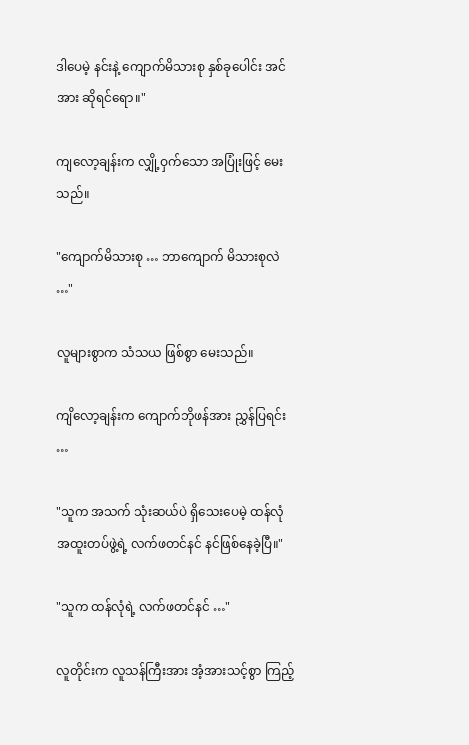ဒါပေမဲ့ နင်းနဲ့ ကျောက်မိသားစု နှစ်ခုပေါင်း အင်အား ဆိုရင်ရော။"

ကျလော့ချန်းက လျှို့ဝှက်သော အပြုံးဖြင့် မေးသည်။

"ကျောက်မိသားစု … ဘာကျောက် မိသားစုလဲ …"

လူများစွာက သံသယ ဖြစ်စွာ မေးသည်။

ကျိလော့ချန်းက ကျောက်ဘိုဖန်အား ညွှန်ပြရင်း …

"သူက အသက် သုံးဆယ်ပဲ ရှိသေးပေမဲ့ ထန်လုံ အထူးတပ်ဖွဲ့ရဲ့ လက်ဖတင်နင် နင်ဖြစ်နေခဲ့ပြီ။"

"သူက ထန်လုံရဲ့ လက်ဖတင်နင် …"

လူတိုင်းက လူသန်ကြီးအား အံ့အားသင့်စွာ ကြည့်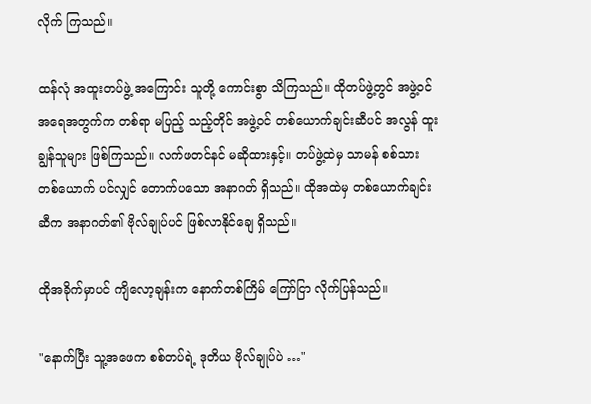လိုက် ကြသည်။

ထန်လုံ အထူးတပ်ဖွဲ့ အကြောင်း သူတို့ ကောင်းစွာ သိကြသည်။ ထိုတပ်ဖွဲ့တွင် အဖွဲ့ဝင် အရေအတွက်က တစ်ရာ မပြည့် သည့်တိုင် အဖွဲ့ဝင် တစ်ယောက်ချင်းဆီပင် အလွန် ထူးချွန်သူများ ဖြစ်ကြသည်။ လက်ဖတင်နင် မဆိုထားနှင့်။ တပ်ဖွဲ့ထဲမှ သာမန် စစ်သား တစ်ယောက် ပင်လျှင် တောက်ပသော အနာဂတ် ရှိသည်။ ထိုအထဲမှ တစ်ယောက်ချင်းဆီက အနာဂတ်၏ ဗိုလ်ချုပ်ပင် ဖြစ်လာနိုင်ချေ ရှိသည်။

ထိုအခိုက်မှာပင် ကျိလော့ချန်းက နောက်တစ်ကြိမ် ကြော်ငြာ လိုက်ပြန်သည်။

"နောက်ပြီး သူ့အဖေက စစ်တပ်ရဲ့ ဒုတိယ ဗိုလ်ချုပ်ပဲ …"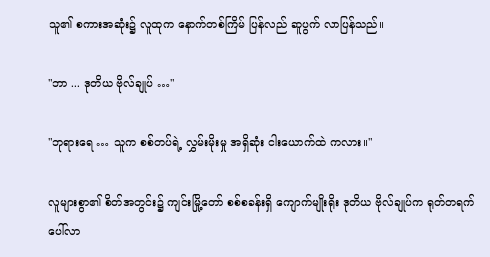သူ၏ စကားအဆုံး၌ လူထုက နောက်တစ်ကြိမ် ပြန်လည် ဆူပွက် လာပြန်သည်။

"ဘာ ... ဒုတိယ ဗိုလ်ချုပ် …"

"ဘုရားရေ … သူက စစ်တပ်ရဲ့ လွှမ်းမိုးမှု အရှိဆုံး ငါးယောက်ထဲ ကလား။"

လူများစွာ၏ စိတ်အတွင်း၌ ကျင်းမြို့တော် စစ်စခန်းရှိ ကျောက်မျိုးရိုး ဒုတိယ ဗိုလ်ချုပ်က ရုတ်တရက် ပေါ်လာ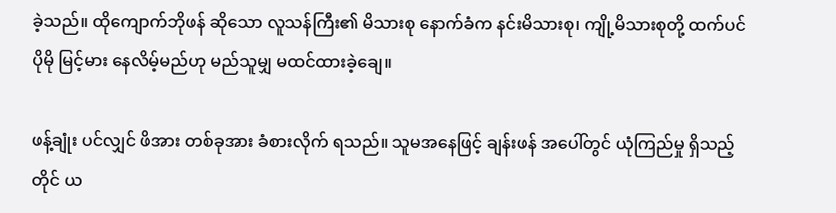ခဲ့သည်။ ထိုကျောက်ဘိုဖန် ဆိုသော လူသန်ကြီး၏ မိသားစု နောက်ခံက နင်းမိသားစု၊ ကျို့မိသားစုတို့ ထက်ပင် ပိုမို မြင့်မား နေလိမ့်မည်ဟု မည်သူမျှ မထင်ထားခဲ့ချေ။

ဖန့်ချုံး ပင်လျှင် ဖိအား တစ်ခုအား ခံစားလိုက် ရသည်။ သူမအနေဖြင့် ချန်းဖန် အပေါ်တွင် ယုံကြည်မှု ရှိသည့်တိုင် ယ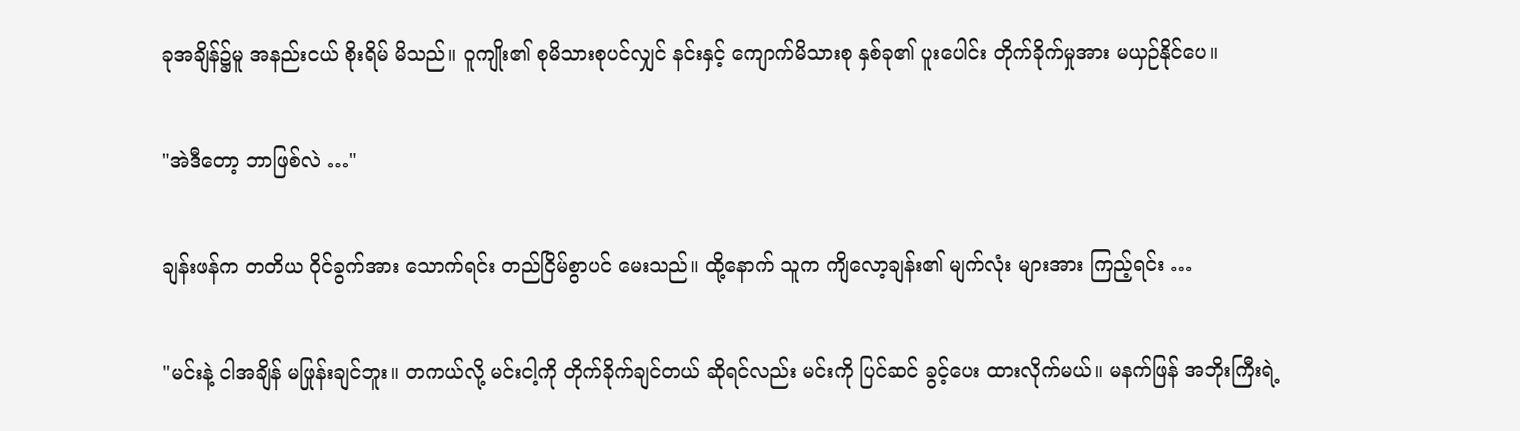ခုအချိန်၌မူ အနည်းငယ် စိုးရိမ် မိသည်။ ဝူကျိုး၏ စုမိသားစုပင်လျှင် နင်းနှင့် ကျောက်မိသားစု နှစ်ခု၏ ပူးပေါင်း တိုက်ခိုက်မှုအား မယှဉ်နိုင်ပေ။

"အဲဒီတော့ ဘာဖြစ်လဲ …"

ချန်းဖန်က တတိယ ဝိုင်ခွက်အား သောက်ရင်း တည်ငြိမ်စွာပင် မေးသည်။ ထို့နောက် သူက ကျိလော့ချန်း၏ မျက်လုံး များအား ကြည့်ရင်း …

"မင်းနဲ့ ငါအချိန် မဖြုန်းချင်ဘူး။ တကယ်လို့ မင်းငါ့ကို တိုက်ခိုက်ချင်တယ် ဆိုရင်လည်း မင်းကို ပြင်ဆင် ခွင့်ပေး ထားလိုက်မယ်။ မနက်ဖြန် အဘိုးကြီးရဲ့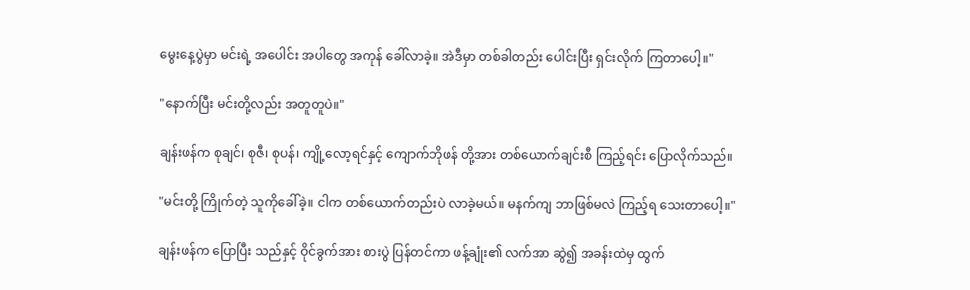မွေးနေ့ပွဲမှာ မင်းရဲ့ အပေါင်း အပါတွေ အကုန် ခေါ်လာခဲ့။ အဲဒီမှာ တစ်ခါတည်း ပေါင်းပြီး ရှင်းလိုက် ကြတာပေါ့။"

"နောက်ပြီး မင်းတို့လည်း အတူတူပဲ။"

ချန်းဖန်က စုချင်၊ စုဇီ၊ စုပန်၊ ကျို့လော့ရင်နှင့် ကျောက်ဘိုဖန် တို့အား တစ်ယောက်ချင်းစီ ကြည့်ရင်း ပြောလိုက်သည်။

"မင်းတို့ ကြိုက်တဲ့ သူကိုခေါ်ခဲ့။ ငါက တစ်ယောက်တည်းပဲ လာခဲ့မယ်။ မနက်ကျ ဘာဖြစ်မလဲ ကြည့်ရ သေးတာပေါ့။"

ချန်းဖန်က ပြောပြီး သည်နှင့် ဝိုင်ခွက်အား စားပွဲ ပြန်တင်ကာ ဖန့်ချုံး၏ လက်အာ ဆွဲ၍ အခန်းထဲမှ ထွက်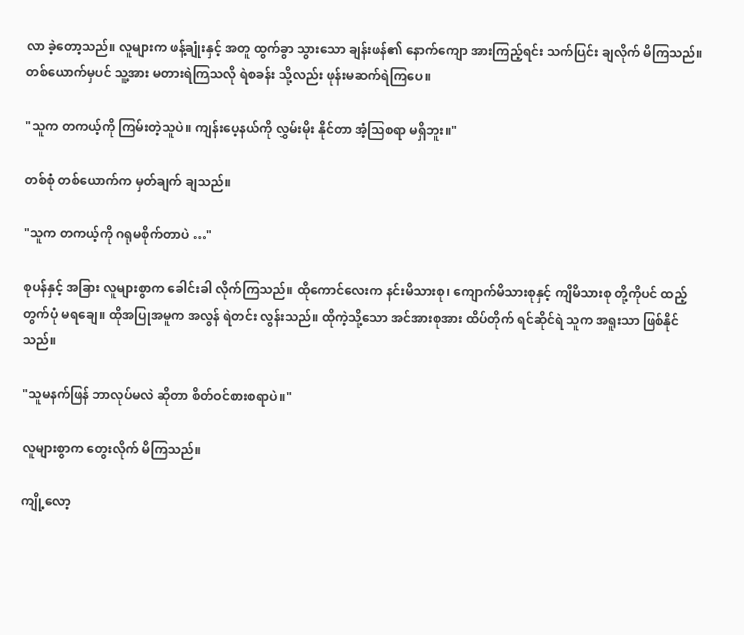လာ ခဲ့တော့သည်။ လူများက ဖန့်ချုံးနှင့် အတူ ထွက်ခွာ သွားသော ချန်းဖန်၏ နောက်ကျော အားကြည့်ရင်း သက်ပြင်း ချလိုက် မိကြသည်။ တစ်ယောက်မှပင် သူ့အား မတားရဲကြသလို ရဲစခန်း သို့လည်း ဖုန်းမဆက်ရဲကြပေ။

"သူက တကယ့်ကို ကြမ်းတဲ့သူပဲ။ ကျန်းပေ့နယ်ကို လွှမ်းမိုး နိုင်တာ အံ့ဩစရာ မရှိဘူး။"

တစ်စုံ တစ်ယောက်က မှတ်ချက် ချသည်။

"သူက တကယ့်ကို ဂရုမစိုက်တာပဲ …"

စုပန်နှင့် အခြား လူများစွာက ခေါင်းခါ လိုက်ကြသည်။ ထိုကောင်လေးက နင်းမိသားစု၊ ကျောက်မိသားစုနှင့် ကျိမိသားစု တို့ကိုပင် ထည့်တွက်ပုံ မရချေ။ ထိုအပြုအမူက အလွန် ရဲတင်း လွန်းသည်။ ထိုကဲ့သို့သော အင်အားစုအား ထိပ်တိုက် ရင်ဆိုင်ရဲ သူက အရူးသာ ဖြစ်နိုင်သည်။

"သူမနက်ဖြန် ဘာလုပ်မလဲ ဆိုတာ စိတ်ဝင်စားစရာပဲ။"

လူများစွာက တွေးလိုက် မိကြသည်။

ကျို့လော့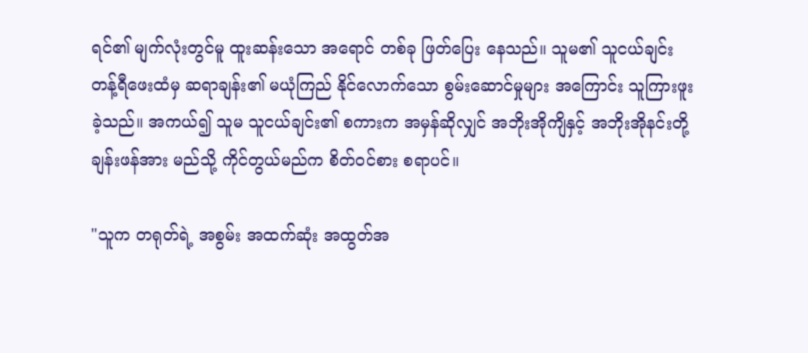ရင်၏ မျက်လုံးတွင်မူ ထူးဆန်းသော အရောင် တစ်ခု ဖြတ်ပြေး နေသည်။ သူမ၏ သူငယ်ချင်း တန့်ရီဖေးထံမှ ဆရာချန်း၏ မယုံကြည် နိုင်လောက်သော စွမ်းဆောင်မှုများ အကြောင်း သူကြားဖူး ခဲ့သည်။ အကယ်၍ သူမ သူငယ်ချင်း၏ စကားက အမှန်ဆိုလျှင် အဘိုးအိုကျိနှင့် အဘိုးအိုနင်းတို့ ချန်းဖန်အား မည်သို့ ကိုင်တွယ်မည်က စိတ်ဝင်စား စရာပင်။

"သူက တရုတ်ရဲ့ အစွမ်း အထက်ဆုံး အထွတ်အ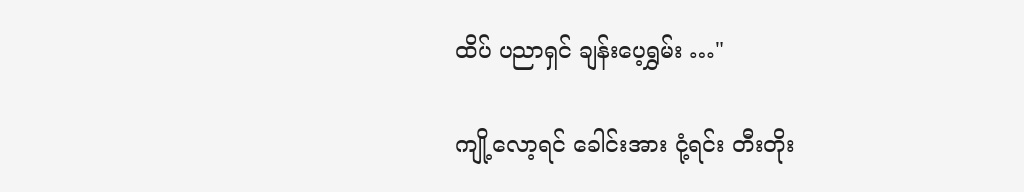ထိပ် ပညာရှင် ချန်းပေ့ရွှမ်း …"

ကျို့လော့ရင် ခေါင်းအား ငုံ့ရင်း တီးတိုး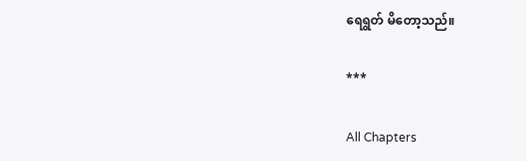ရေရွတ် မိတော့သည်။

***

All Chapters